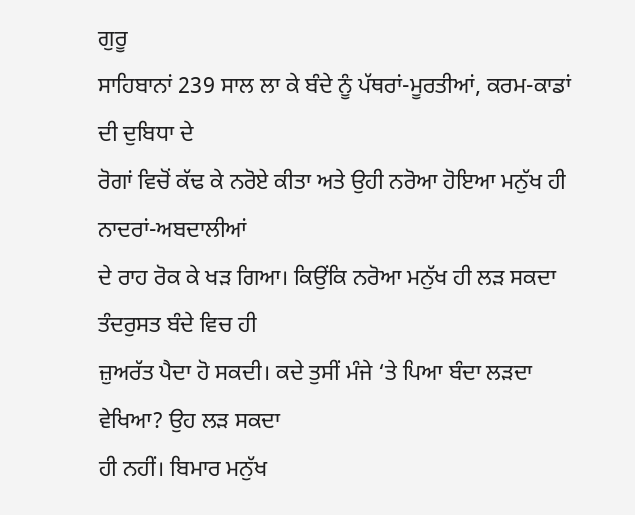ਗੁਰੂ
ਸਾਹਿਬਾਨਾਂ 239 ਸਾਲ ਲਾ ਕੇ ਬੰਦੇ ਨੂੰ ਪੱਥਰਾਂ-ਮੂਰਤੀਆਂ, ਕਰਮ-ਕਾਡਾਂ ਦੀ ਦੁਬਿਧਾ ਦੇ
ਰੋਗਾਂ ਵਿਚੋਂ ਕੱਢ ਕੇ ਨਰੋਏ ਕੀਤਾ ਅਤੇ ਉਹੀ ਨਰੋਆ ਹੋਇਆ ਮਨੁੱਖ ਹੀ ਨਾਦਰਾਂ-ਅਬਦਾਲੀਆਂ
ਦੇ ਰਾਹ ਰੋਕ ਕੇ ਖੜ ਗਿਆ। ਕਿਉਂਕਿ ਨਰੋਆ ਮਨੁੱਖ ਹੀ ਲੜ ਸਕਦਾ ਤੰਦਰੁਸਤ ਬੰਦੇ ਵਿਚ ਹੀ
ਜ਼ੁਅਰੱਤ ਪੈਦਾ ਹੋ ਸਕਦੀ। ਕਦੇ ਤੁਸੀਂ ਮੰਜੇ ‘ਤੇ ਪਿਆ ਬੰਦਾ ਲੜਦਾ ਵੇਖਿਆ? ਉਹ ਲੜ ਸਕਦਾ
ਹੀ ਨਹੀਂ। ਬਿਮਾਰ ਮਨੁੱਖ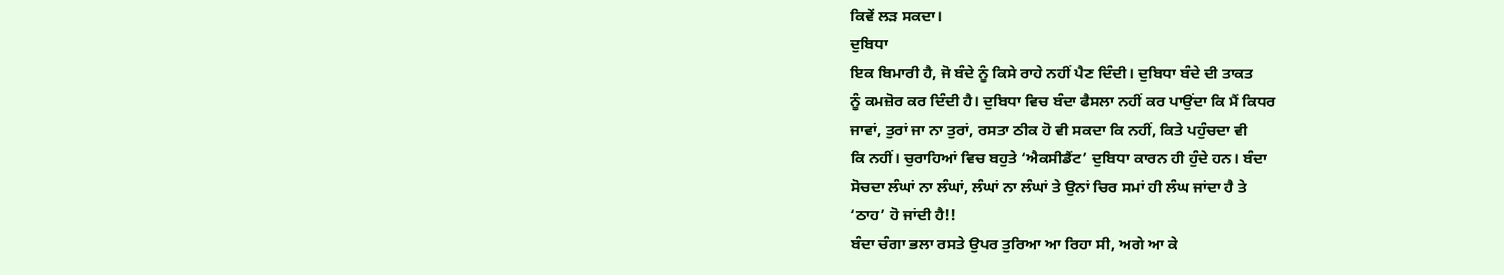ਕਿਵੇਂ ਲੜ ਸਕਦਾ।
ਦੁਬਿਧਾ
ਇਕ ਬਿਮਾਰੀ ਹੈ, ਜੋ ਬੰਦੇ ਨੂੰ ਕਿਸੇ ਰਾਹੇ ਨਹੀਂ ਪੈਣ ਦਿੰਦੀ। ਦੁਬਿਧਾ ਬੰਦੇ ਦੀ ਤਾਕਤ
ਨੂੰ ਕਮਜ਼ੋਰ ਕਰ ਦਿੰਦੀ ਹੈ। ਦੁਬਿਧਾ ਵਿਚ ਬੰਦਾ ਫੈਸਲਾ ਨਹੀਂ ਕਰ ਪਾਉਂਦਾ ਕਿ ਮੈਂ ਕਿਧਰ
ਜਾਵਾਂ, ਤੁਰਾਂ ਜਾ ਨਾ ਤੁਰਾਂ, ਰਸਤਾ ਠੀਕ ਹੋ ਵੀ ਸਕਦਾ ਕਿ ਨਹੀਂ, ਕਿਤੇ ਪਹੁੰਚਦਾ ਵੀ
ਕਿ ਨਹੀਂ। ਚੁਰਾਹਿਆਂ ਵਿਚ ਬਹੁਤੇ ‘ਐਕਸੀਡੈਂਟ’ ਦੁਬਿਧਾ ਕਾਰਨ ਹੀ ਹੁੰਦੇ ਹਨ। ਬੰਦਾ
ਸੋਚਦਾ ਲੰਘਾਂ ਨਾ ਲੰਘਾਂ, ਲੰਘਾਂ ਨਾ ਲੰਘਾਂ ਤੇ ਉਨਾਂ ਚਿਰ ਸਮਾਂ ਹੀ ਲੰਘ ਜਾਂਦਾ ਹੈ ਤੇ
‘ਠਾਹ’ ਹੋ ਜਾਂਦੀ ਹੈ!!
ਬੰਦਾ ਚੰਗਾ ਭਲਾ ਰਸਤੇ ਉਪਰ ਤੁਰਿਆ ਆ ਰਿਹਾ ਸੀ, ਅਗੇ ਆ ਕੇ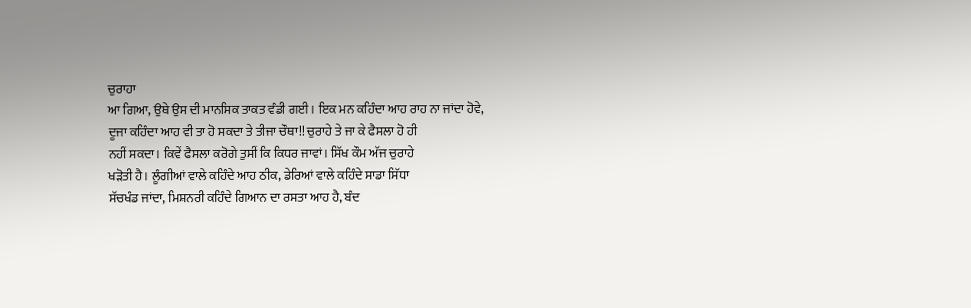ਚੁਰਾਹਾ
ਆ ਗਿਆ, ਉਥੇ ਉਸ ਦੀ ਮਾਨਸਿਕ ਤਾਕਤ ਵੰਡੀ ਗਈ। ਇਕ ਮਨ ਕਹਿੰਦਾ ਆਹ ਰਾਹ ਨਾ ਜਾਂਦਾ ਹੋਵੇ,
ਦੂਜਾ ਕਹਿੰਦਾ ਆਹ ਵੀ ਤਾ ਹੋ ਸਕਦਾ ਤੇ ਤੀਜਾ ਚੌਥਾ!! ਚੁਰਾਹੇ ਤੇ ਜਾ ਕੇ ਫੈਸਲਾ ਹੋ ਹੀ
ਨਹੀਂ ਸਕਦਾ। ਕਿਵੇਂ ਫੈਸਲਾ ਕਰੋਗੇ ਤੁਸੀਂ ਕਿ ਕਿਧਰ ਜਾਵਾਂ। ਸਿੱਖ ਕੌਮ ਅੱਜ ਚੁਰਾਹੇ
ਖੜੋਤੀ ਹੈ। ਲੂੰਗੀਆਂ ਵਾਲੇ ਕਹਿੰਦੇ ਆਹ ਠੀਕ, ਡੇਰਿਆਂ ਵਾਲੇ ਕਹਿੰਦੇ ਸਾਡਾ ਸਿੱਧਾ
ਸੱਚਖੰਡ ਜਾਂਦਾ, ਮਿਸ਼ਨਰੀ ਕਹਿੰਦੇ ਗਿਆਨ ਦਾ ਰਸਤਾ ਆਹ ਹੈ, ਬੰਦ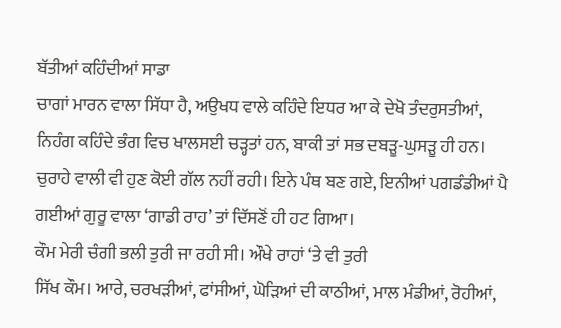ਬੱਤੀਆਂ ਕਹਿੰਦੀਆਂ ਸਾਡਾ
ਚਾਗਾਂ ਮਾਰਨ ਵਾਲਾ ਸਿੱਧਾ ਹੈ, ਅਉਖਧ ਵਾਲੇ ਕਹਿੰਦੇ ਇਧਰ ਆ ਕੇ ਦੇਖੋ ਤੰਦਰੁਸਤੀਆਂ,
ਨਿਹੰਗ ਕਹਿੰਦੇ ਭੰਗ ਵਿਚ ਖਾਲਸਈ ਚੜ੍ਹਤਾਂ ਹਨ, ਬਾਕੀ ਤਾਂ ਸਭ ਦਬੜੂ-ਘੁਸੜੂ ਹੀ ਹਨ।
ਚੁਰਾਹੇ ਵਾਲੀ ਵੀ ਹੁਣ ਕੋਈ ਗੱਲ ਨਹੀਂ ਰਹੀ। ਇਨੇ ਪੰਥ ਬਣ ਗਏ, ਇਨੀਆਂ ਪਗਡੰਡੀਆਂ ਪੈ
ਗਈਆਂ ਗੁਰੂ ਵਾਲਾ ‘ਗਾਡੀ ਰਾਹ’ ਤਾਂ ਦਿੱਸਣੋਂ ਹੀ ਹਟ ਗਿਆ।
ਕੌਮ ਮੇਰੀ ਚੰਗੀ ਭਲੀ ਤੁਰੀ ਜਾ ਰਹੀ ਸੀ। ਔਖੇ ਰਾਹਾਂ ‘ਤੇ ਵੀ ਤੁਰੀ
ਸਿੱਖ ਕੌਮ। ਆਰੇ, ਚਰਖੜੀਆਂ, ਫਾਂਸੀਆਂ, ਘੋੜਿਆਂ ਦੀ ਕਾਠੀਆਂ, ਮਾਲ ਮੰਡੀਆਂ, ਰੋਹੀਆਂ,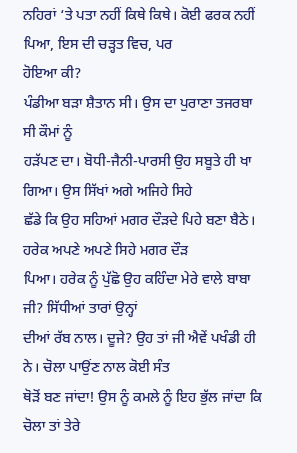ਨਹਿਰਾਂ ‘ਤੇ ਪਤਾ ਨਹੀਂ ਕਿਥੇ ਕਿਥੇ। ਕੋਈ ਫਰਕ ਨਹੀਂ ਪਿਆ, ਇਸ ਦੀ ਚੜ੍ਹਤ ਵਿਚ, ਪਰ
ਹੋਇਆ ਕੀ?
ਪੰਡੀਆ ਬੜਾ ਸ਼ੈਤਾਨ ਸੀ। ਉਸ ਦਾ ਪੁਰਾਣਾ ਤਜਰਬਾ ਸੀ ਕੌਮਾਂ ਨੂੰ
ਹੜੱਪਣ ਦਾ। ਬੋਧੀ-ਜੈਨੀ-ਪਾਰਸੀ ਉਹ ਸਬੂਤੇ ਹੀ ਖਾ ਗਿਆ। ਉਸ ਸਿੱਖਾਂ ਅਗੇ ਅਜਿਹੇ ਸਿਹੇ
ਛੱਡੇ ਕਿ ਉਹ ਸਹਿਆਂ ਮਗਰ ਦੌੜਦੇ ਪਿਹੇ ਬਣਾ ਬੈਠੇ। ਹਰੇਕ ਅਪਣੇ ਅਪਣੇ ਸਿਹੇ ਮਗਰ ਦੌੜ
ਪਿਆ। ਹਰੇਕ ਨੂੰ ਪੁੱਛੋ ਉਹ ਕਹਿੰਦਾ ਮੇਰੇ ਵਾਲੇ ਬਾਬਾ ਜੀ? ਸਿੱਧੀਆਂ ਤਾਰਾਂ ਉਨ੍ਹਾਂ
ਦੀਆਂ ਰੱਬ ਨਾਲ। ਦੂਜੇ? ਉਹ ਤਾਂ ਜੀ ਐਵੇਂ ਪਖੰਡੀ ਹੀ ਨੇ। ਚੋਲਾ ਪਾਉਂਣ ਨਾਲ ਕੋਈ ਸੰਤ
ਥੋੜੋਂ ਬਣ ਜਾਂਦਾ! ਉਸ ਨੂੰ ਕਮਲੇ ਨੂੰ ਇਹ ਭੁੱਲ ਜਾਂਦਾ ਕਿ ਚੋਲਾ ਤਾਂ ਤੇਰੇ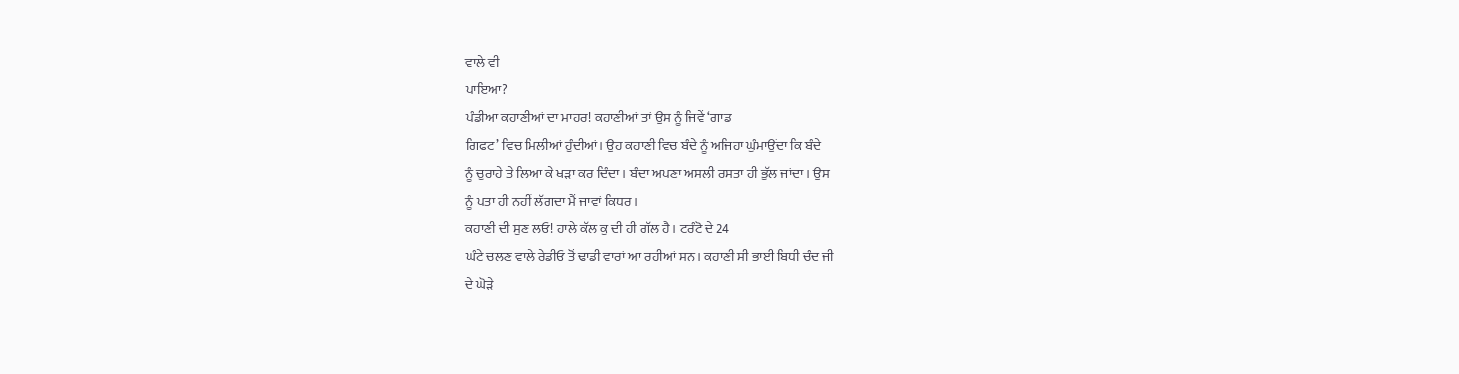ਵਾਲੇ ਵੀ
ਪਾਇਆ?
ਪੰਡੀਆ ਕਹਾਣੀਆਂ ਦਾ ਮਾਹਰ! ਕਹਾਣੀਆਂ ਤਾਂ ਉਸ ਨੂੰ ਜਿਵੇਂ ‘ਗਾਡ
ਗਿਫਟ’ ਵਿਚ ਮਿਲੀਆਂ ਹੁੰਦੀਆਂ। ਉਹ ਕਹਾਣੀ ਵਿਚ ਬੰਦੇ ਨੂੰ ਅਜਿਹਾ ਘੁੰਮਾਉਂਦਾ ਕਿ ਬੰਦੇ
ਨੂੰ ਚੁਰਾਹੇ ਤੇ ਲਿਆ ਕੇ ਖੜਾ ਕਰ ਦਿੰਦਾ। ਬੰਦਾ ਅਪਣਾ ਅਸਲੀ ਰਸਤਾ ਹੀ ਭੁੱਲ ਜਾਂਦਾ। ਉਸ
ਨੂੰ ਪਤਾ ਹੀ ਨਹੀਂ ਲੱਗਦਾ ਮੈਂ ਜਾਵਾਂ ਕਿਧਰ।
ਕਹਾਣੀ ਦੀ ਸੁਣ ਲਓ! ਹਾਲੇ ਕੱਲ ਕੁ ਦੀ ਹੀ ਗੱਲ ਹੈ। ਟਰੰਟੋ ਦੇ 24
ਘੰਟੇ ਚਲਣ ਵਾਲੇ ਰੇਡੀਓ ਤੋਂ ਢਾਡੀ ਵਾਰਾਂ ਆ ਰਹੀਆਂ ਸਨ। ਕਹਾਣੀ ਸੀ ਭਾਈ ਬਿਧੀ ਚੰਦ ਜੀ
ਦੇ ਘੋੜੇ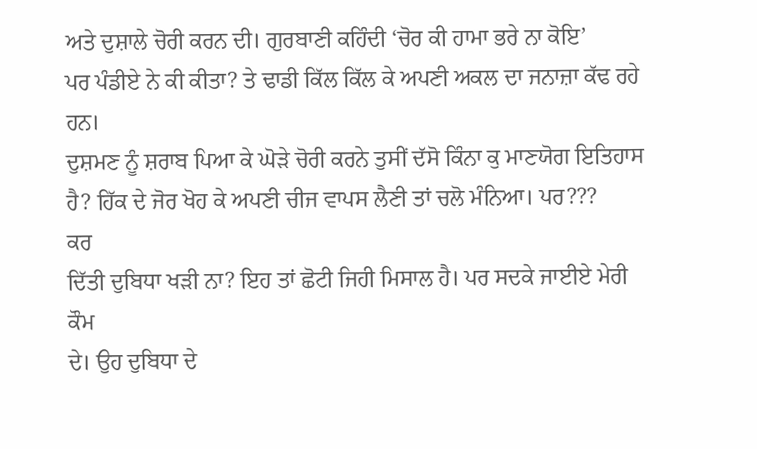ਅਤੇ ਦੁਸ਼ਾਲੇ ਚੋਰੀ ਕਰਨ ਦੀ। ਗੁਰਬਾਣੀ ਕਹਿੰਦੀ ‘ਚੋਰ ਕੀ ਹਾਮਾ ਭਰੇ ਨਾ ਕੋਇ’
ਪਰ ਪੰਡੀਏ ਨੇ ਕੀ ਕੀਤਾ? ਤੇ ਢਾਡੀ ਕਿੱਲ ਕਿੱਲ ਕੇ ਅਪਣੀ ਅਕਲ ਦਾ ਜਨਾਜ਼ਾ ਕੱਢ ਰਹੇ ਹਨ।
ਦੁਸ਼ਮਣ ਨੂੰ ਸ਼ਰਾਬ ਪਿਆ ਕੇ ਘੋੜੇ ਚੋਰੀ ਕਰਨੇ ਤੁਸੀਂ ਦੱਸੋ ਕਿੰਨਾ ਕੁ ਮਾਣਯੋਗ ਇਤਿਹਾਸ
ਹੈ? ਹਿੱਕ ਦੇ ਜੋਰ ਖੋਹ ਕੇ ਅਪਣੀ ਚੀਜ ਵਾਪਸ ਲੈਣੀ ਤਾਂ ਚਲੋ ਮੰਨਿਆ। ਪਰ???
ਕਰ
ਦਿੱਤੀ ਦੁਬਿਧਾ ਖੜੀ ਨਾ? ਇਹ ਤਾਂ ਛੋਟੀ ਜਿਹੀ ਮਿਸਾਲ ਹੈ। ਪਰ ਸਦਕੇ ਜਾਈਏ ਮੇਰੀ ਕੌਮ
ਦੇ। ਉਹ ਦੁਬਿਧਾ ਦੇ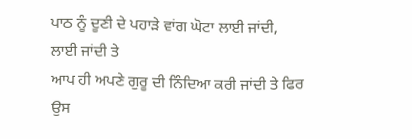ਪਾਠ ਨੂੰ ਦੂਣੀ ਦੇ ਪਹਾੜੇ ਵਾਂਗ ਘੋਟਾ ਲਾਈ ਜਾਂਦੀ, ਲਾਈ ਜਾਂਦੀ ਤੇ
ਆਪ ਹੀ ਅਪਣੇ ਗੁਰੂ ਦੀ ਨਿੰਦਿਆ ਕਰੀ ਜਾਂਦੀ ਤੇ ਫਿਰ ਉਸ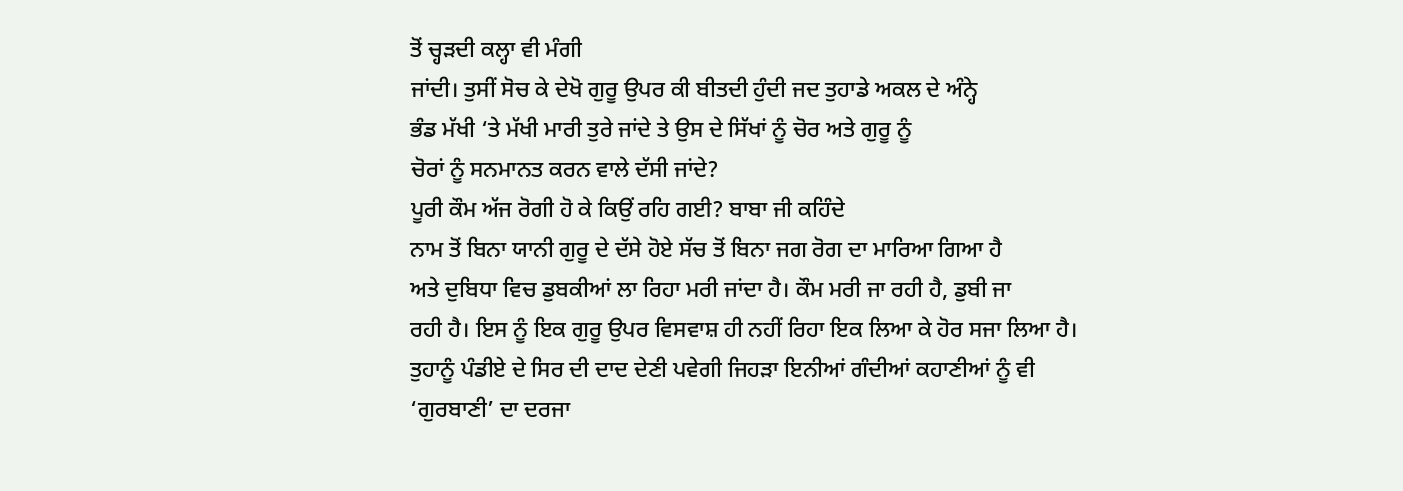ਤੋਂ ਚ੍ਹੜਦੀ ਕਲ੍ਹਾ ਵੀ ਮੰਗੀ
ਜਾਂਦੀ। ਤੁਸੀਂ ਸੋਚ ਕੇ ਦੇਖੋ ਗੁਰੂ ਉਪਰ ਕੀ ਬੀਤਦੀ ਹੁੰਦੀ ਜਦ ਤੁਹਾਡੇ ਅਕਲ ਦੇ ਅੰਨ੍ਹੇ
ਭੰਡ ਮੱਖੀ ‘ਤੇ ਮੱਖੀ ਮਾਰੀ ਤੁਰੇ ਜਾਂਦੇ ਤੇ ਉਸ ਦੇ ਸਿੱਖਾਂ ਨੂੰ ਚੋਰ ਅਤੇ ਗੁਰੂ ਨੂੰ
ਚੋਰਾਂ ਨੂੰ ਸਨਮਾਨਤ ਕਰਨ ਵਾਲੇ ਦੱਸੀ ਜਾਂਦੇ?
ਪੂਰੀ ਕੌਮ ਅੱਜ ਰੋਗੀ ਹੋ ਕੇ ਕਿਉਂ ਰਹਿ ਗਈ? ਬਾਬਾ ਜੀ ਕਹਿੰਦੇ
ਨਾਮ ਤੋਂ ਬਿਨਾ ਯਾਨੀ ਗੁਰੂ ਦੇ ਦੱਸੇ ਹੋਏ ਸੱਚ ਤੋਂ ਬਿਨਾ ਜਗ ਰੋਗ ਦਾ ਮਾਰਿਆ ਗਿਆ ਹੈ
ਅਤੇ ਦੁਬਿਧਾ ਵਿਚ ਡੁਬਕੀਆਂ ਲਾ ਰਿਹਾ ਮਰੀ ਜਾਂਦਾ ਹੈ। ਕੌਮ ਮਰੀ ਜਾ ਰਹੀ ਹੈ, ਡੁਬੀ ਜਾ
ਰਹੀ ਹੈ। ਇਸ ਨੂੰ ਇਕ ਗੁਰੂ ਉਪਰ ਵਿਸਵਾਸ਼ ਹੀ ਨਹੀਂ ਰਿਹਾ ਇਕ ਲਿਆ ਕੇ ਹੋਰ ਸਜਾ ਲਿਆ ਹੈ।
ਤੁਹਾਨੂੰ ਪੰਡੀਏ ਦੇ ਸਿਰ ਦੀ ਦਾਦ ਦੇਣੀ ਪਵੇਗੀ ਜਿਹੜਾ ਇਨੀਆਂ ਗੰਦੀਆਂ ਕਹਾਣੀਆਂ ਨੂੰ ਵੀ
‘ਗੁਰਬਾਣੀ’ ਦਾ ਦਰਜਾ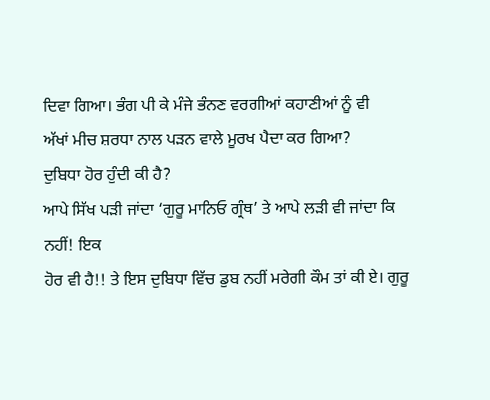ਦਿਵਾ ਗਿਆ। ਭੰਗ ਪੀ ਕੇ ਮੰਜੇ ਭੰਨਣ ਵਰਗੀਆਂ ਕਹਾਣੀਆਂ ਨੂੰ ਵੀ
ਅੱਖਾਂ ਮੀਚ ਸ਼ਰਧਾ ਨਾਲ ਪੜਨ ਵਾਲੇ ਮੂਰਖ ਪੈਦਾ ਕਰ ਗਿਆ?
ਦੁਬਿਧਾ ਹੋਰ ਹੁੰਦੀ ਕੀ ਹੈ?
ਆਪੇ ਸਿੱਖ ਪੜੀ ਜਾਂਦਾ ‘ਗੁਰੂ ਮਾਨਿਓ ਗ੍ਰੰਥ’ ਤੇ ਆਪੇ ਲੜੀ ਵੀ ਜਾਂਦਾ ਕਿ ਨਹੀਂ! ਇਕ
ਹੋਰ ਵੀ ਹੈ!! ਤੇ ਇਸ ਦੁਬਿਧਾ ਵਿੱਚ ਡੁਬ ਨਹੀਂ ਮਰੇਗੀ ਕੌਮ ਤਾਂ ਕੀ ਏ। ਗੁਰੂ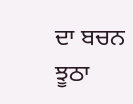ਦਾ ਬਚਨ
ਝੂਠਾ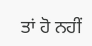ਤਾਂ ਹੋ ਨਹੀਂ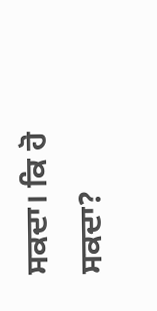ਸਕਦਾ। ਕਿ ਹੋ ਸਕਦਾ?